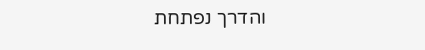והדרך נפתחת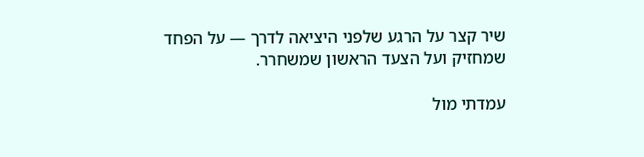שיר קצר על הרגע שלפני היציאה לדרך — על הפחד שמחזיק ועל הצעד הראשון שמשחרר.

עמדתי מול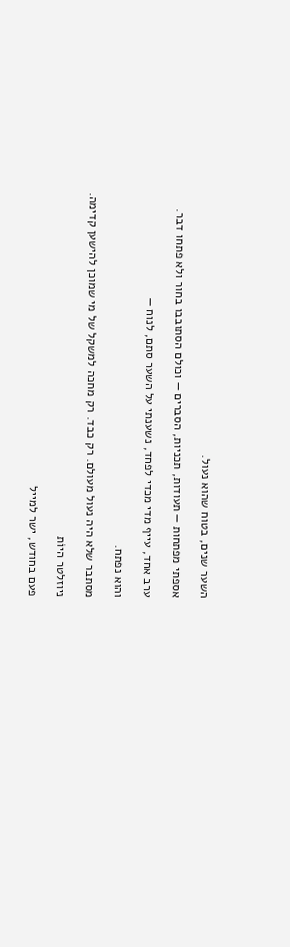השער שנים, בטוח שהוא נעול.

אספתי מפתחות — תעודות, תכניות, הסברים — וכולם הסתובבו בחור ולא פתחו דבר.

ערב אחד, עייף מדי מכדי לפחד, נשענתי על השער סתם, לנוח —

והוא נפתח.

מסתבר שלא היה נעול מעולם. רק כבד. רק מחכה למשקל של מי שמוכן להישען קדימה.

ניוזלטר היוֹת

פעם בחודש, ישר למייל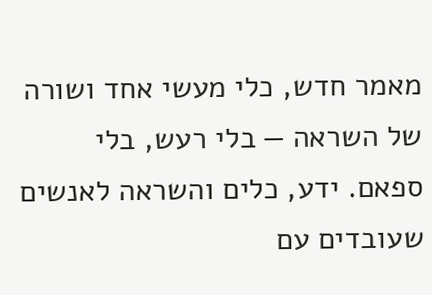מאמר חדש, כלי מעשי אחד ושורה של השראה — בלי רעש, בלי ספאם. ידע, כלים והשראה לאנשים שעובדים עם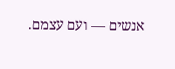אנשים — ועם עצמם.